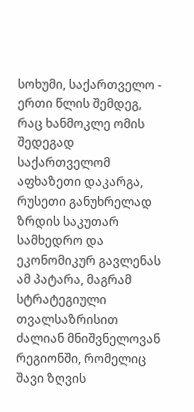სოხუმი, საქართველო - ერთი წლის შემდეგ, რაც ხანმოკლე ომის შედეგად საქართველომ აფხაზეთი დაკარგა, რუსეთი განუხრელად ზრდის საკუთარ სამხედრო და ეკონომიკურ გავლენას ამ პატარა, მაგრამ სტრატეგიული თვალსაზრისით ძალიან მნიშვნელოვან რეგიონში, რომელიც შავი ზღვის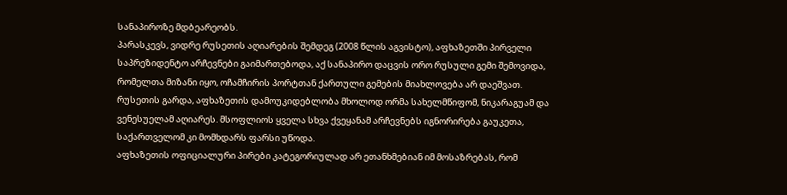სანაპიროზე მდბეარეობს.
პარასკევს, ვიდრე რუსეთის აღიარების შემდეგ (2008 წლის აგვისტო), აფხაზეთში პირველი საპრეზიდენტო არჩევნები გაიმართებოდა, აქ სანაპირო დაცვის ორო რუსული გემი შემოვიდა, რომელთა მიზანი იყო, ოჩამჩირის პორტთან ქართული გემების მიახლოვება არ დაეშვათ.
რუსეთის გარდა, აფხაზეთის დამოუკიდებლობა მხოლოდ ორმა სახელმწიფომ, ნიკარაგუამ და ვენესუელამ აღიარეს. მსოფლიოს ყველა სხვა ქვეყანამ არჩევნებს იგნორირება გაუკეთა, საქართველომ კი მომხდარს ფარსი უწოდა.
აფხაზეთის ოფიციალური პირები კატეგორიულად არ ეთანხმებიან იმ მოსაზრებას, რომ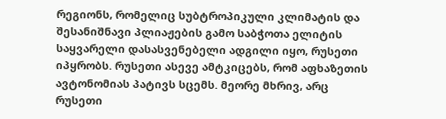რეგიონს, რომელიც სუბტროპიკული კლიმატის და შესანიშნავი პლიაჟების გამო საბჭოთა ელიტის საყვარელი დასასვენებელი ადგილი იყო, რუსეთი იპყრობს. რუსეთი ასევე ამტკიცებს, რომ აფხაზეთის ავტონომიას პატივს სცემს. მეორე მხრივ, არც რუსეთი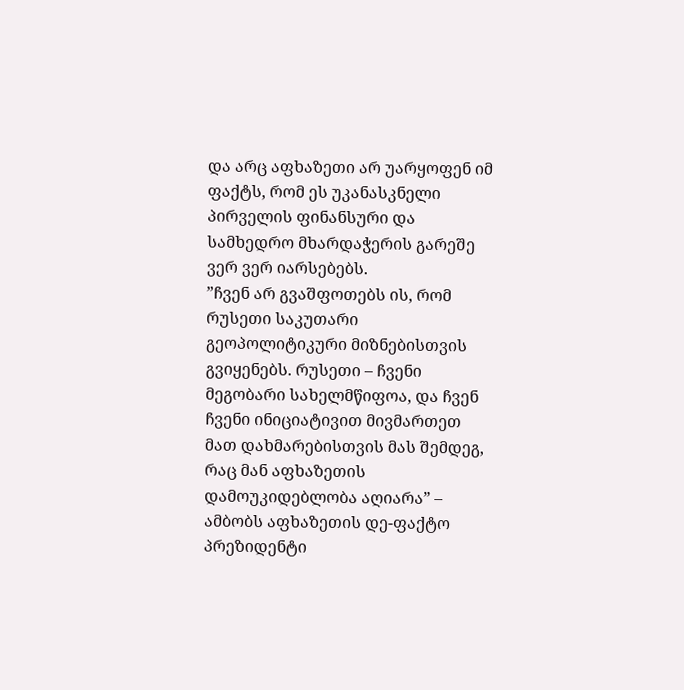და არც აფხაზეთი არ უარყოფენ იმ ფაქტს, რომ ეს უკანასკნელი პირველის ფინანსური და სამხედრო მხარდაჭერის გარეშე ვერ ვერ იარსებებს.
”ჩვენ არ გვაშფოთებს ის, რომ რუსეთი საკუთარი გეოპოლიტიკური მიზნებისთვის გვიყენებს. რუსეთი – ჩვენი მეგობარი სახელმწიფოა, და ჩვენ ჩვენი ინიციატივით მივმართეთ მათ დახმარებისთვის მას შემდეგ, რაც მან აფხაზეთის დამოუკიდებლობა აღიარა” – ამბობს აფხაზეთის დე-ფაქტო პრეზიდენტი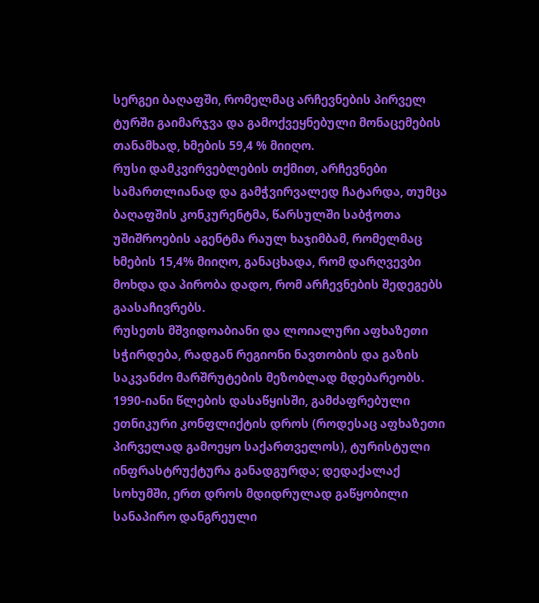სერგეი ბაღაფში, რომელმაც არჩევნების პირველ ტურში გაიმარჯვა და გამოქვეყნებული მონაცემების თანამხად, ხმების 59,4 % მიიღო.
რუსი დამკვირვებლების თქმით, არჩევნები სამართლიანად და გამჭვირვალედ ჩატარდა, თუმცა ბაღაფშის კონკურენტმა, წარსულში საბჭოთა უშიშროების აგენტმა რაულ ხაჯიმბამ, რომელმაც ხმების 15,4% მიიღო, განაცხადა, რომ დარღვევბი მოხდა და პირობა დადო, რომ არჩევნების შედეგებს გაასაჩივრებს.
რუსეთს მშვიდოაბიანი და ლოიალური აფხაზეთი სჭირდება, რადგან რეგიონი ნავთობის და გაზის საკვანძო მარშრუტების მეზობლად მდებარეობს. 1990-იანი წლების დასაწყისში, გამძაფრებული ეთნიკური კონფლიქტის დროს (როდესაც აფხაზეთი პირველად გამოეყო საქართველოს), ტურისტული ინფრასტრუქტურა განადგურდა; დედაქალაქ სოხუმში, ერთ დროს მდიდრულად გაწყობილი სანაპირო დანგრეული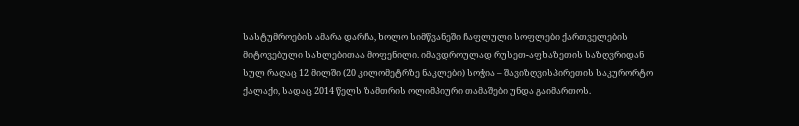სასტუმროების ამარა დარჩა, ხოლო სიმწვანეში ჩაფლული სოფლები ქართველების მიტოვებული სახლებითაა მოფენილი. იმავდროულად რუსეთ-აფხაზეთის საზღვრიდან სულ რაღაც 12 მილში (20 კილომეტრზე ნაკლები) სოჭია – შავიზღვისპირეთის საკურორტო ქალაქი, სადაც 2014 წელს ზამთრის ოლიმპიური თამაშები უნდა გაიმართოს.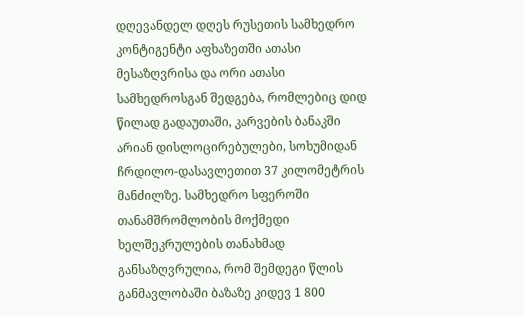დღევანდელ დღეს რუსეთის სამხედრო კონტიგენტი აფხაზეთში ათასი მესაზღვრისა და ორი ათასი სამხედროსგან შედგება, რომლებიც დიდ წილად გადაუთაში, კარვების ბანაკში არიან დისლოცირებულები, სოხუმიდან ჩრდილო-დასავლეთით 37 კილომეტრის მანძილზე. სამხედრო სფეროში თანამშრომლობის მოქმედი ხელშეკრულების თანახმად განსაზღვრულია, რომ შემდეგი წლის განმავლობაში ბაზაზე კიდევ 1 800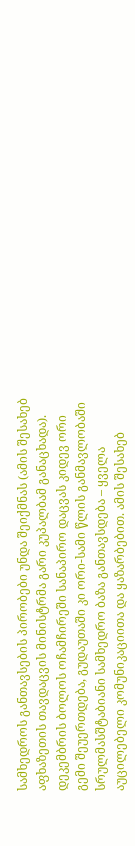სამხედროს განთავსების პირობები უნდა შეიქმნას (ამის შესახებ აფხაზეთის თავდაცვის მინისტრმა გარი კუპალბამ განაცხადა).
დეკემბრის ბოლოს ოჩამჩირეში სანაპირო დაცვას კიდევ ორი გემი შეუერთდება, გუდაუთაში კი ორი-სამი წლის განმავლობაში სრულმასშტაბიანი სამხედრო ბაზა განთავსდება – ყველა აუცილებელი კომუნიკაციითა და ყაზარბებით. ამის შესახებ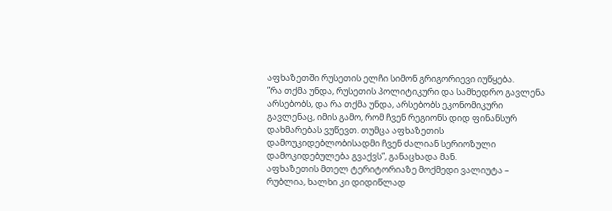აფხაზეთში რუსეთის ელჩი სიმონ გრიგორიევი იუწყება.
”რა თქმა უნდა, რუსეთის პოლიტიკური და სამხედრო გავლენა არსებობს, და რა თქმა უნდა, არსებობს ეკონომიკური გავლენაც, იმის გამო, რომ ჩვენ რეგიონს დიდ ფინანსურ დახმარებას ვუწევთ. თუმცა აფხაზეთის დამოუკიდებლობისადმი ჩვენ ძალიან სერიოზული დამოკიდებულება გვაქვს”, განაცხადა მან.
აფხაზეთის მთელ ტერიტორიაზე მოქმედი ვალიუტა – რუბლია, ხალხი კი დიდიწლად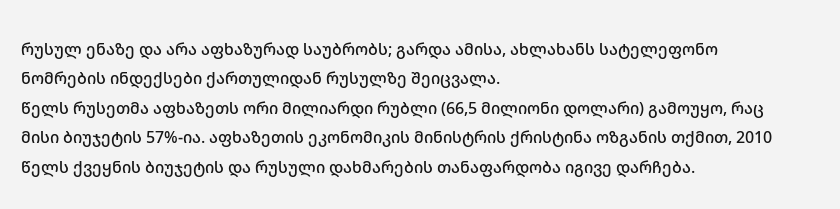რუსულ ენაზე და არა აფხაზურად საუბრობს; გარდა ამისა, ახლახანს სატელეფონო ნომრების ინდექსები ქართულიდან რუსულზე შეიცვალა.
წელს რუსეთმა აფხაზეთს ორი მილიარდი რუბლი (66,5 მილიონი დოლარი) გამოუყო, რაც მისი ბიუჯეტის 57%-ია. აფხაზეთის ეკონომიკის მინისტრის ქრისტინა ოზგანის თქმით, 2010 წელს ქვეყნის ბიუჯეტის და რუსული დახმარების თანაფარდობა იგივე დარჩება.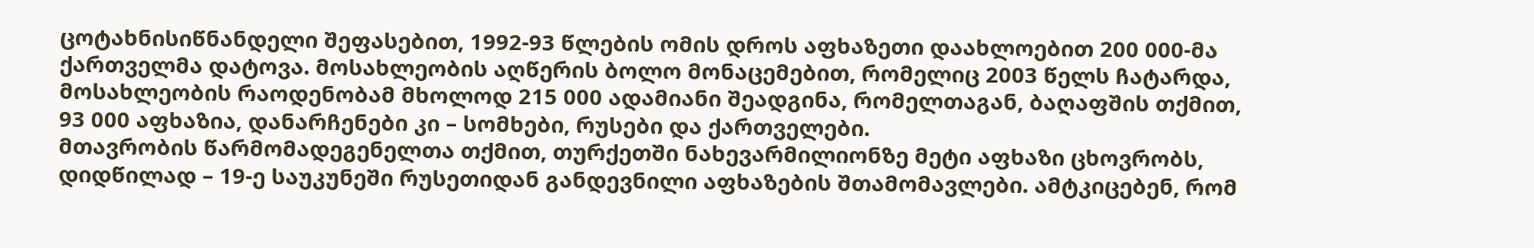ცოტახნისიწნანდელი შეფასებით, 1992-93 წლების ომის დროს აფხაზეთი დაახლოებით 200 000-მა ქართველმა დატოვა. მოსახლეობის აღწერის ბოლო მონაცემებით, რომელიც 2003 წელს ჩატარდა, მოსახლეობის რაოდენობამ მხოლოდ 215 000 ადამიანი შეადგინა, რომელთაგან, ბაღაფშის თქმით, 93 000 აფხაზია, დანარჩენები კი – სომხები, რუსები და ქართველები.
მთავრობის წარმომადეგენელთა თქმით, თურქეთში ნახევარმილიონზე მეტი აფხაზი ცხოვრობს, დიდწილად – 19-ე საუკუნეში რუსეთიდან განდევნილი აფხაზების შთამომავლები. ამტკიცებენ, რომ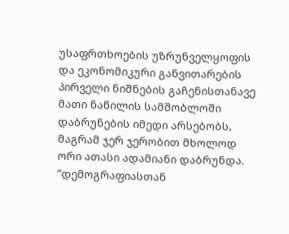უსაფრთხოების უზრუნველყოფის და ეკონომიკური განვითარების პირველი ნიშნების გაჩენისთანავე მათი ნაწილის სამშობლოში დაბრუნების იმედი არსებობს, მაგრამ ჯერ ჯერობით მხოლოდ ორი ათასი ადამიანი დაბრუნდა.
”დემოგრაფიასთან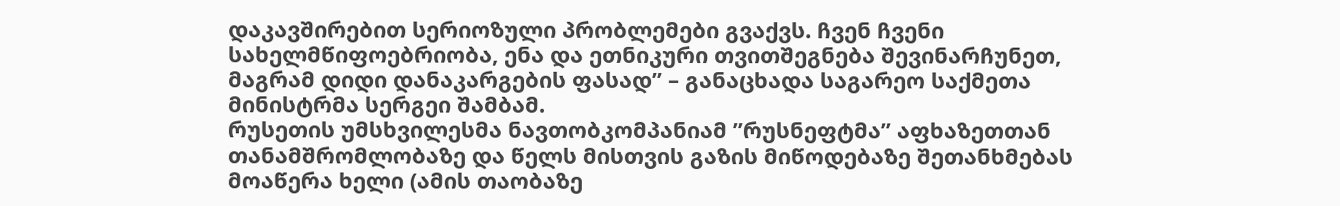დაკავშირებით სერიოზული პრობლემები გვაქვს. ჩვენ ჩვენი სახელმწიფოებრიობა, ენა და ეთნიკური თვითშეგნება შევინარჩუნეთ, მაგრამ დიდი დანაკარგების ფასად” – განაცხადა საგარეო საქმეთა მინისტრმა სერგეი შამბამ.
რუსეთის უმსხვილესმა ნავთობკომპანიამ ”რუსნეფტმა” აფხაზეთთან თანამშრომლობაზე და წელს მისთვის გაზის მიწოდებაზე შეთანხმებას მოაწერა ხელი (ამის თაობაზე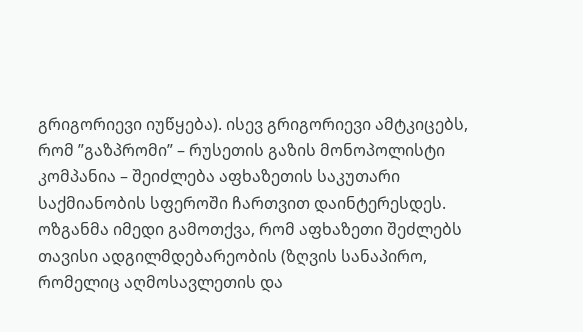გრიგორიევი იუწყება). ისევ გრიგორიევი ამტკიცებს, რომ ”გაზპრომი” – რუსეთის გაზის მონოპოლისტი კომპანია – შეიძლება აფხაზეთის საკუთარი საქმიანობის სფეროში ჩართვით დაინტერესდეს.
ოზგანმა იმედი გამოთქვა, რომ აფხაზეთი შეძლებს თავისი ადგილმდებარეობის (ზღვის სანაპირო, რომელიც აღმოსავლეთის და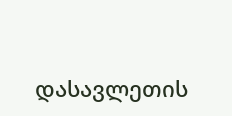დასავლეთის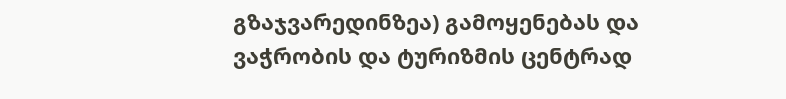გზაჯვარედინზეა) გამოყენებას და ვაჭრობის და ტურიზმის ცენტრად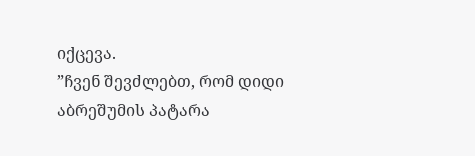იქცევა.
”ჩვენ შევძლებთ, რომ დიდი აბრეშუმის პატარა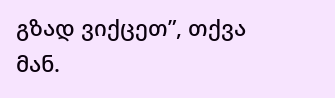გზად ვიქცეთ”, თქვა მან.